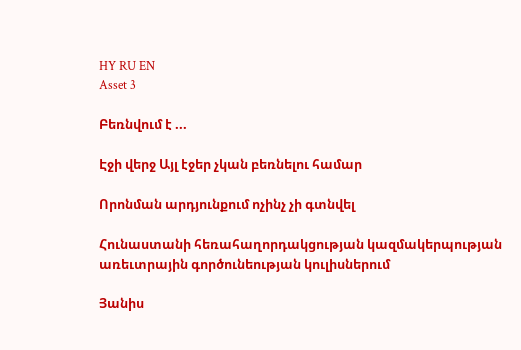HY RU EN
Asset 3

Բեռնվում է ...

Էջի վերջ Այլ էջեր չկան բեռնելու համար

Որոնման արդյունքում ոչինչ չի գտնվել

Հունաստանի հեռահաղորդակցության կազմակերպության առեւտրային գործունեության կուլիսներում

Յանիս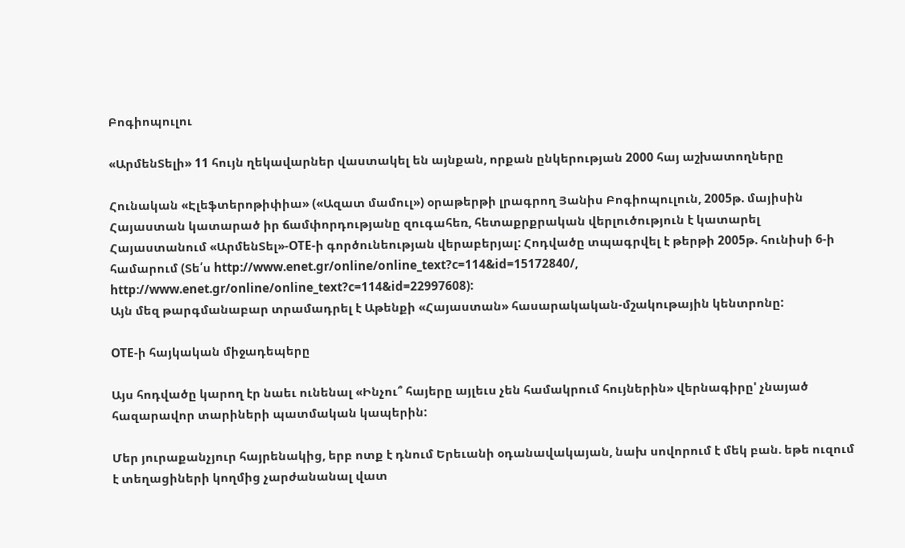Բոգիոպուլու

«ԱրմենՏելի» 11 հույն ղեկավարներ վաստակել են այնքան, որքան ընկերության 2000 հայ աշխատողները

Հունական «Էլեֆտերոթիփիա» («Ազատ մամուլ») օրաթերթի լրագրող Յանիս Բոգիոպուլուն, 2005թ. մայիսին Հայաստան կատարած իր ճամփորդությանը զուգահեռ, հետաքրքրական վերլուծություն է կատարել Հայաստանում «ԱրմենՏել»-OTE-ի գործունեության վերաբերյալ: Հոդվածը տպագրվել է թերթի 2005թ. հունիսի 6-ի համարում (Տե՛ս http://www.enet.gr/online/online_text?c=114&id=15172840/, http://www.enet.gr/online/online_text?c=114&id=22997608):
Այն մեզ թարգմանաբար տրամադրել է Աթենքի «Հայաստան» հասարակական-մշակութային կենտրոնը:

OTE-ի հայկական միջադեպերը

Այս հոդվածը կարող էր նաեւ ունենալ «Ինչու՞ հայերը այլեւս չեն համակրում հույներին» վերնագիրը' չնայած հազարավոր տարիների պատմական կապերին:

Մեր յուրաքանչյուր հայրենակից, երբ ոտք է դնում Երեւանի օդանավակայան, նախ սովորում է մեկ բան. եթե ուզում է տեղացիների կողմից չարժանանալ վատ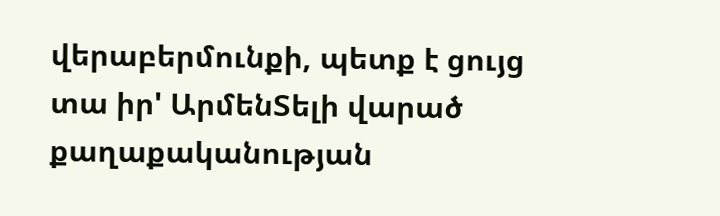վերաբերմունքի, պետք է ցույց տա իր' ԱրմենՏելի վարած քաղաքականության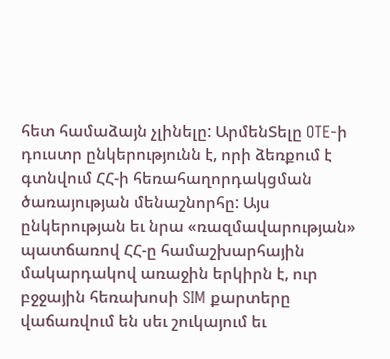հետ համաձայն չլինելը: ԱրմենՏելը OTE-ի դուստր ընկերությունն է, որի ձեռքում է գտնվում ՀՀ-ի հեռահաղորդակցման ծառայության մենաշնորհը: Այս ընկերության եւ նրա «ռազմավարության» պատճառով ՀՀ-ը համաշխարհային մակարդակով առաջին երկիրն է, ուր բջջային հեռախոսի SIM քարտերը վաճառվում են սեւ շուկայում եւ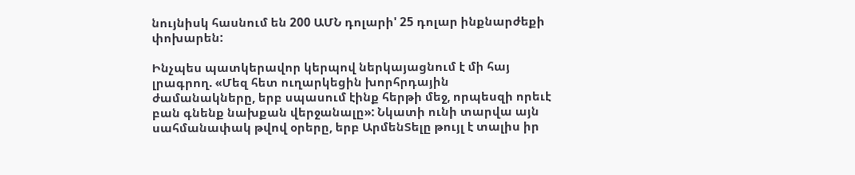նույնիսկ հասնում են 200 ԱՄՆ դոլարի' 25 դոլար ինքնարժեքի փոխարեն:

Ինչպես պատկերավոր կերպով ներկայացնում է մի հայ լրագրող. «Մեզ հետ ուղարկեցին խորհրդային ժամանակները, երբ սպասում էինք հերթի մեջ, որպեսզի որեւէ բան գնենք նախքան վերջանալը»: Նկատի ունի տարվա այն սահմանափակ թվով օրերը, երբ ԱրմենՏելը թույլ է տալիս իր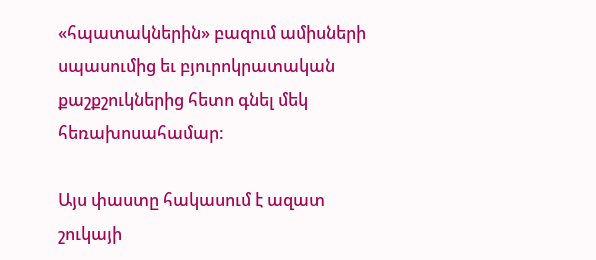«հպատակներին» բազում ամիսների սպասումից եւ բյուրոկրատական քաշքշուկներից հետո գնել մեկ հեռախոսահամար:

Այս փաստը հակասում է ազատ շուկայի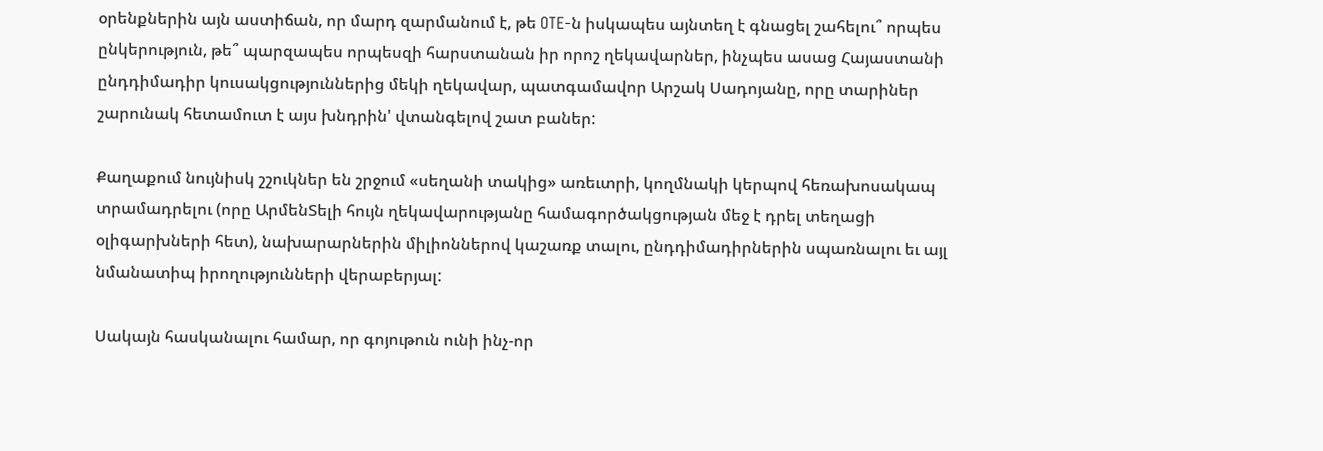օրենքներին այն աստիճան, որ մարդ զարմանում է, թե OTE-ն իսկապես այնտեղ է գնացել շահելու՞ որպես ընկերություն, թե՞ պարզապես որպեսզի հարստանան իր որոշ ղեկավարներ, ինչպես ասաց Հայաստանի ընդդիմադիր կուսակցություններից մեկի ղեկավար, պատգամավոր Արշակ Սադոյանը, որը տարիներ շարունակ հետամուտ է այս խնդրին' վտանգելով շատ բաներ:

Քաղաքում նույնիսկ շշուկներ են շրջում «սեղանի տակից» առեւտրի, կողմնակի կերպով հեռախոսակապ տրամադրելու (որը ԱրմենՏելի հույն ղեկավարությանը համագործակցության մեջ է դրել տեղացի օլիգարխների հետ), նախարարներին միլիոններով կաշառք տալու, ընդդիմադիրներին սպառնալու եւ այլ նմանատիպ իրողությունների վերաբերյալ:

Սակայն հասկանալու համար, որ գոյութուն ունի ինչ-որ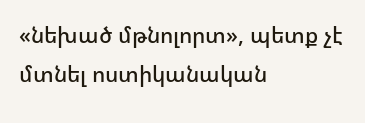«նեխած մթնոլորտ», պետք չէ մտնել ոստիկանական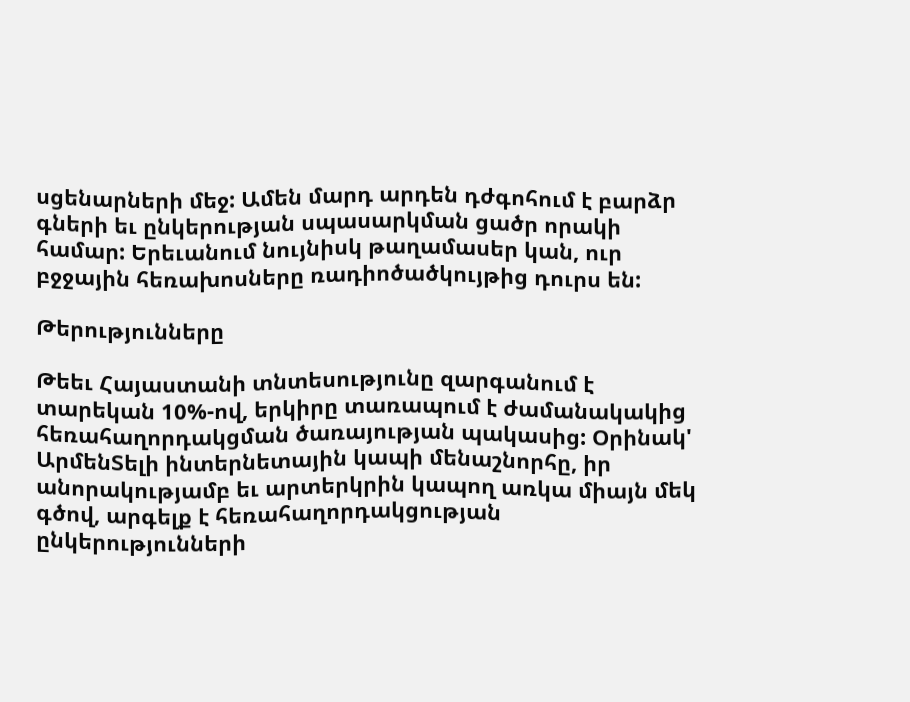սցենարների մեջ: Ամեն մարդ արդեն դժգոհում է բարձր գների եւ ընկերության սպասարկման ցածր որակի համար: Երեւանում նույնիսկ թաղամասեր կան, ուր բջջային հեռախոսները ռադիոծածկույթից դուրս են:

Թերությունները

Թեեւ Հայաստանի տնտեսությունը զարգանում է տարեկան 10%-ով, երկիրը տառապում է ժամանակակից հեռահաղորդակցման ծառայության պակասից: Օրինակ' ԱրմենՏելի ինտերնետային կապի մենաշնորհը, իր անորակությամբ եւ արտերկրին կապող առկա միայն մեկ գծով, արգելք է հեռահաղորդակցության ընկերությունների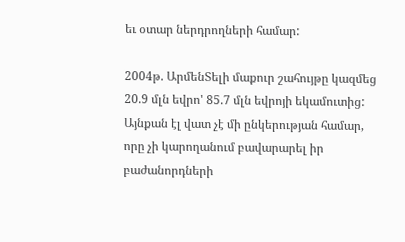եւ օտար ներդրողների համար:

2004թ. ԱրմենՏելի մաքուր շահույթը կազմեց 20.9 մլն եվրո' 85.7 մլն եվրոյի եկամուտից: Այնքան էլ վատ չէ մի ընկերության համար, որը չի կարողանում բավարարել իր բաժանորդների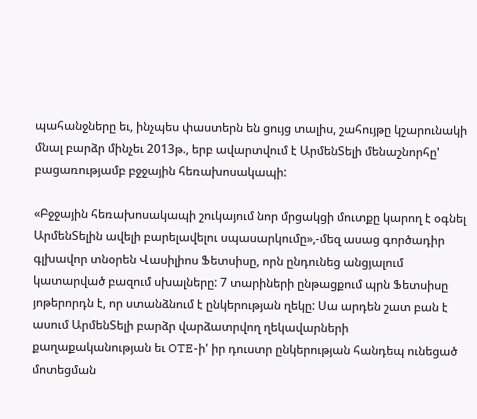պահանջները եւ, ինչպես փաստերն են ցույց տալիս, շահույթը կշարունակի մնալ բարձր մինչեւ 2013թ., երբ ավարտվում է ԱրմենՏելի մենաշնորհը' բացառությամբ բջջային հեռախոսակապի:

«Բջջային հեռախոսակապի շուկայում նոր մրցակցի մուտքը կարող է օգնել ԱրմենՏելին ավելի բարելավելու սպասարկումը»,-մեզ ասաց գործադիր գլխավոր տնօրեն Վասիլիոս Ֆետսիսը, որն ընդունեց անցյալում կատարված բազում սխալները: 7 տարիների ընթացքում պրն Ֆետսիսը յոթերորդն է, որ ստանձնում է ընկերության ղեկը: Սա արդեն շատ բան է ասում ԱրմենՏելի բարձր վարձատրվող ղեկավարների քաղաքականության եւ OTE-ի' իր դուստր ընկերության հանդեպ ունեցած մոտեցման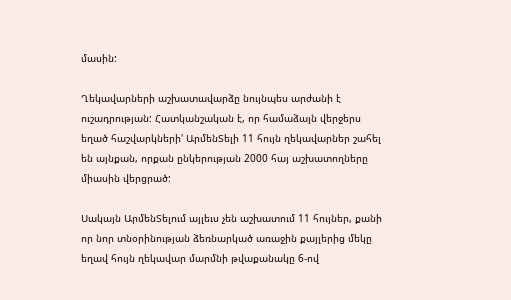մասին:

Ղեկավարների աշխատավարձը նույնպես արժանի է ուշադրության: Հատկանշական է, որ համաձայն վերջերս եղած հաշվարկների' ԱրմենՏելի 11 հույն ղեկավարներ շահել են այնքան, որքան ընկերության 2000 հայ աշխատողները միասին վերցրած:

Սակայն ԱրմենՏելում այլեւս չեն աշխատում 11 հույներ, քանի որ նոր տնօրինության ձեռնարկած առաջին քայլերից մեկը եղավ հույն ղեկավար մարմնի թվաքանակը 6-ով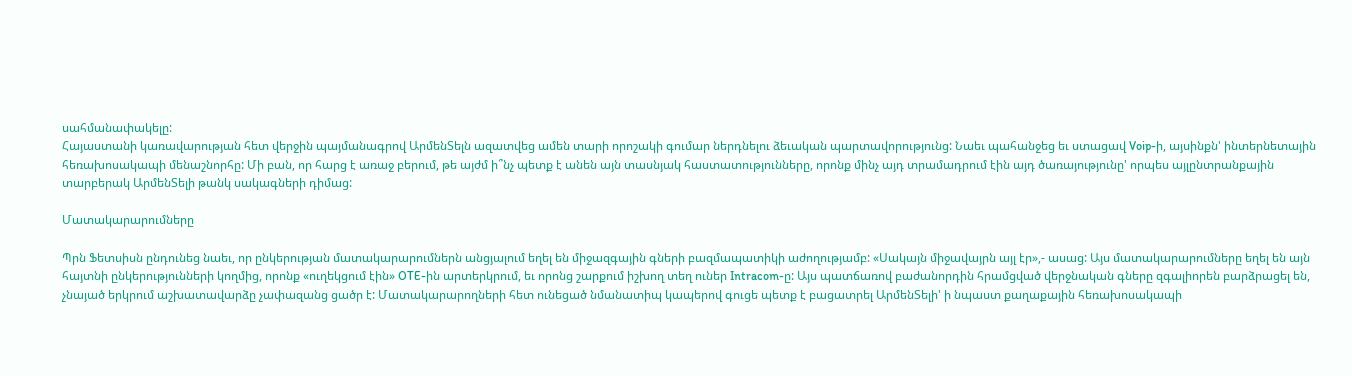սահմանափակելը:
Հայաստանի կառավարության հետ վերջին պայմանագրով ԱրմենՏելն ազատվեց ամեն տարի որոշակի գումար ներդնելու ձեւական պարտավորությունց: Նաեւ պահանջեց եւ ստացավ Voip-ի, այսինքն' ինտերնետային հեռախոսակապի մենաշնորհը: Մի բան, որ հարց է առաջ բերում, թե այժմ ի՞նչ պետք է անեն այն տասնյակ հաստատությունները, որոնք մինչ այդ տրամադրում էին այդ ծառայությունը' որպես այլընտրանքային տարբերակ ԱրմենՏելի թանկ սակագների դիմաց:

Մատակարարումները

Պրն Ֆետսիսն ընդունեց նաեւ, որ ընկերության մատակարարումներն անցյալում եղել են միջազգային գների բազմապատիկի աժողությամբ: «Սակայն միջավայրն այլ էր»,- ասաց: Այս մատակարարումները եղել են այն հայտնի ընկերությունների կողմից, որոնք «ուղեկցում էին» OTE-ին արտերկրում, եւ որոնց շարքում իշխող տեղ ուներ Intracom-ը: Այս պատճառով բաժանորդին հրամցված վերջնական գները զգալիորեն բարձրացել են, չնայած երկրում աշխատավարձը չափազանց ցածր է: Մատակարարողների հետ ունեցած նմանատիպ կապերով գուցե պետք է բացատրել ԱրմենՏելի' ի նպաստ քաղաքային հեռախոսակապի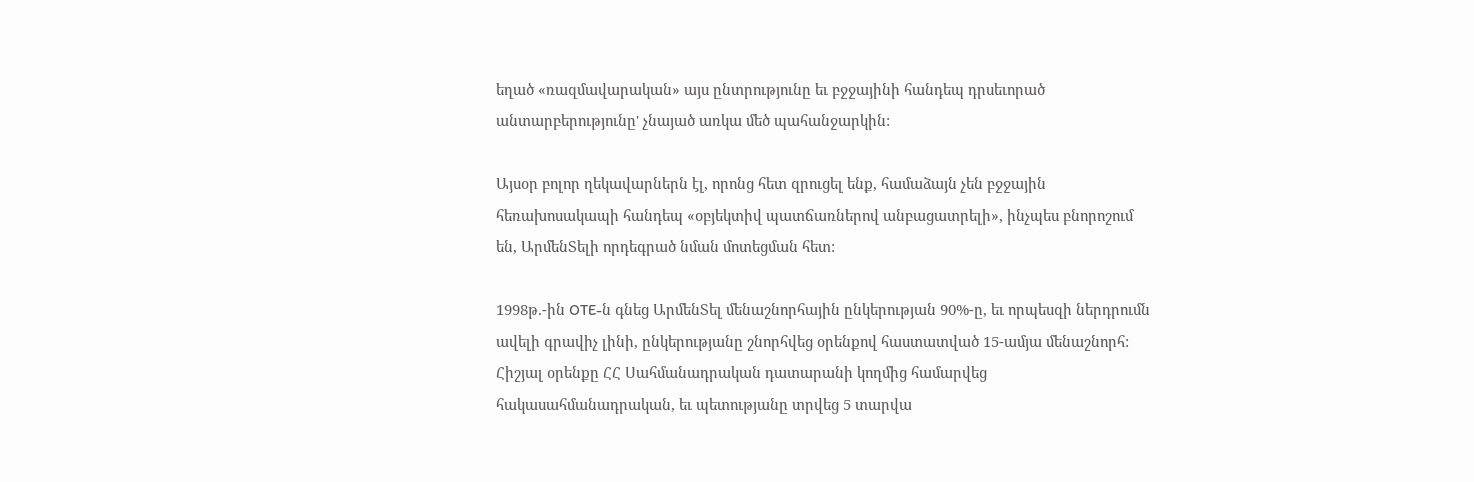եղած «ռազմավարական» այս ընտրությունը եւ բջջայինի հանդեպ դրսեւորած անտարբերությունը' չնայած առկա մեծ պահանջարկին:

Այսօր բոլոր ղեկավարներն էլ, որոնց հետ զրուցել ենք, համաձայն չեն բջջային հեռախոսակապի հանդեպ «օբյեկտիվ պատճառներով անբացատրելի», ինչպես բնորոշում են, ԱրմենՏելի որդեգրած նման մոտեցման հետ:

1998թ.-ին OTE-ն գնեց ԱրմենՏել մենաշնորհային ընկերության 90%-ը, եւ որպեսզի ներդրումն ավելի գրավիչ լինի, ընկերությանը շնորհվեց օրենքով հաստատված 15-ամյա մենաշնորհ: Հիշյալ օրենքը ՀՀ Սահմանադրական դատարանի կողմից համարվեց հակասահմանադրական, եւ պետությանը տրվեց 5 տարվա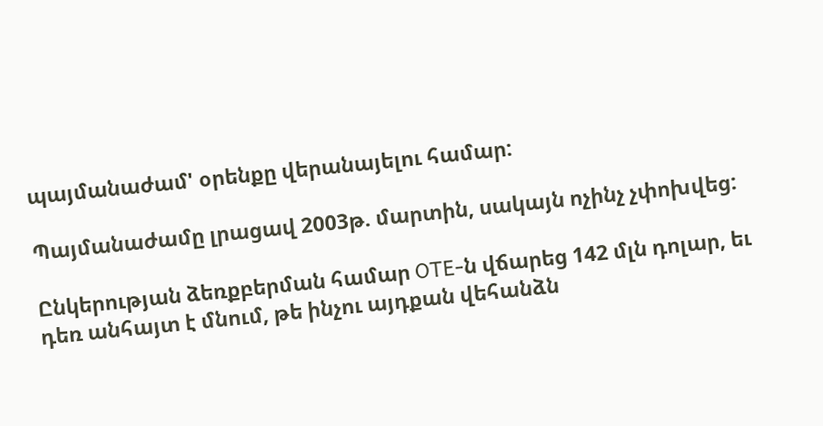պայմանաժամ' օրենքը վերանայելու համար:

Պայմանաժամը լրացավ 2003թ. մարտին, սակայն ոչինչ չփոխվեց:

Ընկերության ձեռքբերման համար OTE-ն վճարեց 142 մլն դոլար, եւ դեռ անհայտ է մնում, թե ինչու այդքան վեհանձն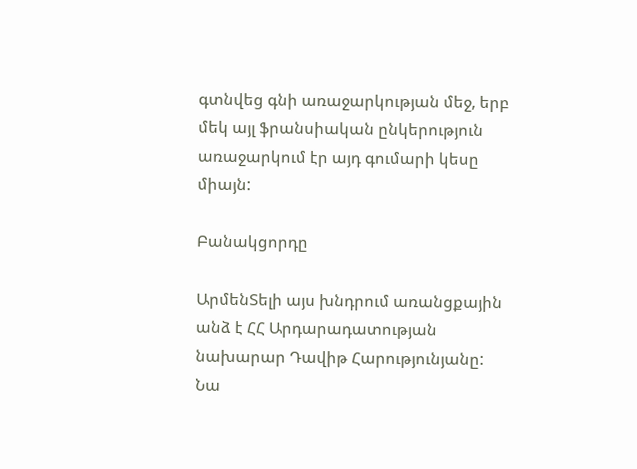գտնվեց գնի առաջարկության մեջ, երբ մեկ այլ ֆրանսիական ընկերություն առաջարկում էր այդ գումարի կեսը միայն:

Բանակցորդը

ԱրմենՏելի այս խնդրում առանցքային անձ է ՀՀ Արդարադատության նախարար Դավիթ Հարությունյանը: Նա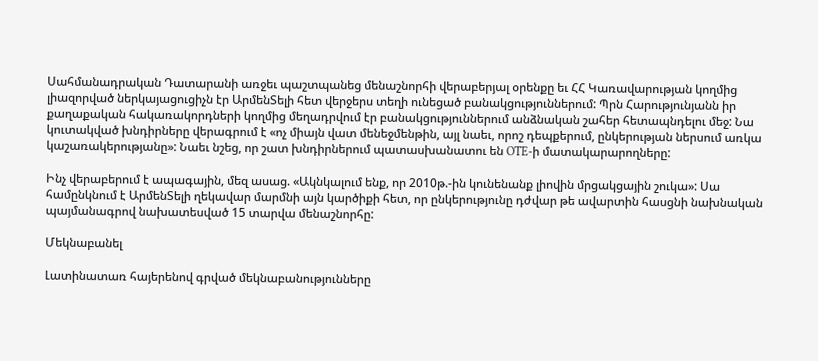Սահմանադրական Դատարանի առջեւ պաշտպանեց մենաշնորհի վերաբերյալ օրենքը եւ ՀՀ Կառավարության կողմից լիազորված ներկայացուցիչն էր ԱրմենՏելի հետ վերջերս տեղի ունեցած բանակցություններում: Պրն Հարությունյանն իր քաղաքական հակառակորդների կողմից մեղադրվում էր բանակցություններում անձնական շահեր հետապնդելու մեջ: Նա կուտակված խնդիրները վերագրում է «ոչ միայն վատ մենեջմենթին, այլ նաեւ, որոշ դեպքերում, ընկերության ներսում առկա կաշառակերությանը»: Նաեւ նշեց, որ շատ խնդիրներում պատասխանատու են OTE-ի մատակարարողները:

Ինչ վերաբերում է ապագային, մեզ ասաց. «Ակնկալում ենք, որ 2010թ.-ին կունենանք լիովին մրցակցային շուկա»: Սա համընկնում է ԱրմենՏելի ղեկավար մարմնի այն կարծիքի հետ, որ ընկերությունը դժվար թե ավարտին հասցնի նախնական պայմանագրով նախատեսված 15 տարվա մենաշնորհը:

Մեկնաբանել

Լատինատառ հայերենով գրված մեկնաբանությունները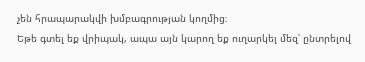չեն հրապարակվի խմբագրության կողմից։
Եթե գտել եք վրիպակ, ապա այն կարող եք ուղարկել մեզ՝ ընտրելով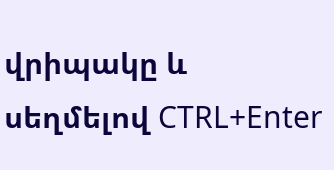վրիպակը և սեղմելով CTRL+Enter